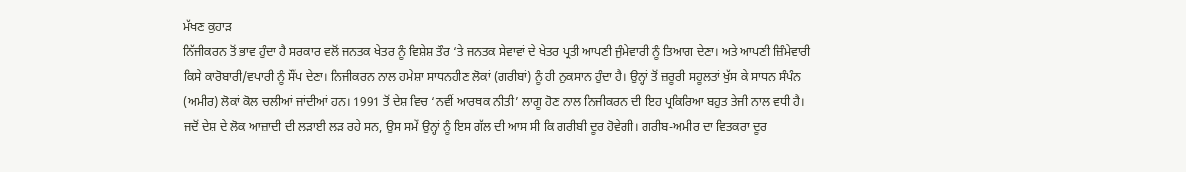ਮੱਖਣ ਕੁਹਾੜ
ਨਿੱਜੀਕਰਨ ਤੋਂ ਭਾਵ ਹੁੰਦਾ ਹੈ ਸਰਕਾਰ ਵਲੋਂ ਜਨਤਕ ਖੇਤਰ ਨੂੰ ਵਿਸ਼ੇਸ਼ ਤੌਰ ‘ਤੇ ਜਨਤਕ ਸੇਵਾਵਾਂ ਦੇ ਖੇਤਰ ਪ੍ਰਤੀ ਆਪਣੀ ਜੁੰਮੇਵਾਰੀ ਨੂੰ ਤਿਆਗ ਦੇਣਾ। ਅਤੇ ਆਪਣੀ ਜ਼ਿੰਮੇਵਾਰੀ ਕਿਸੇ ਕਾਰੋਬਾਰੀ/ਵਪਾਰੀ ਨੂੰ ਸੌਂਪ ਦੇਣਾ। ਨਿਜੀਕਰਨ ਨਾਲ ਹਮੇਸ਼ਾ ਸਾਧਨਹੀਣ ਲੋਕਾਂ (ਗਰੀਬਾਂ) ਨੂੰ ਹੀ ਨੁਕਸਾਨ ਹੁੰਦਾ ਹੈ। ਉਨ੍ਹਾਂ ਤੋਂ ਜ਼ਰੂਰੀ ਸਹੂਲਤਾਂ ਖੁੱਸ ਕੇ ਸਾਧਨ ਸੰਪੰਨ (ਅਮੀਰ) ਲੋਕਾਂ ਕੋਲ ਚਲੀਆਂ ਜਾਂਦੀਆਂ ਹਨ। 1991 ਤੋਂ ਦੇਸ਼ ਵਿਚ ‘ਨਵੀਂ ਆਰਥਕ ਨੀਤੀ’ ਲਾਗੂ ਹੋਣ ਨਾਲ ਨਿਜੀਕਰਨ ਦੀ ਇਹ ਪ੍ਰਕਿਰਿਆ ਬਹੁਤ ਤੇਜੀ ਨਾਲ ਵਧੀ ਹੈ।
ਜਦੋਂ ਦੇਸ਼ ਦੇ ਲੋਕ ਆਜ਼ਾਦੀ ਦੀ ਲੜਾਈ ਲੜ ਰਹੇ ਸਨ, ਉਸ ਸਮੇਂ ਉਨ੍ਹਾਂ ਨੂੰ ਇਸ ਗੱਲ ਦੀ ਆਸ ਸੀ ਕਿ ਗਰੀਬੀ ਦੂਰ ਹੋਵੇਗੀ। ਗਰੀਬ-ਅਮੀਰ ਦਾ ਵਿਤਕਰਾ ਦੂਰ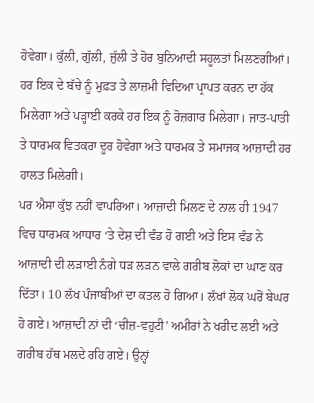ਹੋਵੇਗਾ। ਕੁੱਲੀ, ਗੁੱਲੀ, ਜੁੱਲੀ ਤੇ ਹੋਰ ਬੁਨਿਆਦੀ ਸਹੂਲਤਾਂ ਮਿਲਣਗੀਆਂ। ਹਰ ਇਕ ਦੇ ਬੱਚੇ ਨੂੰ ਮੁਫ਼ਤ ਤੇ ਲਾਜ਼ਮੀ ਵਿਦਿਆ ਪ੍ਰਾਪਤ ਕਰਨ ਦਾ ਹੱਕ ਮਿਲੇਗਾ ਅਤੇ ਪੜ੍ਹਾਈ ਕਰਕੇ ਹਰ ਇਕ ਨੂੰ ਰੋਜ਼ਗਾਰ ਮਿਲੇਗਾ। ਜਾਤ-ਪਾਤੀ ਤੇ ਧਾਰਮਕ ਵਿਤਕਰਾ ਦੂਰ ਹੋਵੇਗਾ ਅਤੇ ਧਾਰਮਕ ਤੇ ਸਮਾਜਕ ਆਜ਼ਾਦੀ ਹਰ ਹਾਲਤ ਮਿਲੇਗੀ।
ਪਰ ਐਸਾ ਕੁੱਝ ਨਹੀਂ ਵਾਪਰਿਆ। ਆਜ਼ਾਦੀ ਮਿਲਣ ਦੇ ਨਾਲ ਹੀ 1947 ਵਿਚ ਧਾਰਮਕ ਆਧਾਰ ‘ਤੇ ਦੇਸ਼ ਦੀ ਵੰਡ ਹੋ ਗਈ ਅਤੇ ਇਸ ਵੰਡ ਨੇ ਆਜ਼ਾਦੀ ਦੀ ਲੜਾਈ ਨੰਗੇ ਧੜ ਲੜਨ ਵਾਲੇ ਗਰੀਬ ਲੋਕਾਂ ਦਾ ਘਾਣ ਕਰ ਦਿੱਤਾ। 10 ਲੱਖ ਪੰਜਾਬੀਆਂ ਦਾ ਕਤਲ ਹੋ ਗਿਆ। ਲੱਖਾਂ ਲੋਕ ਘਰੋਂ ਬੇਘਰ ਹੋ ਗਏ। ਆਜ਼ਾਦੀ ਨਾਂ ਦੀ ‘ਚੀਜ਼-ਵਹੁਟੀ’ ਅਮੀਰਾਂ ਨੇ ਖਰੀਦ ਲਈ ਅਤੇ ਗਰੀਬ ਹੱਥ ਮਲਦੇ ਰਹਿ ਗਏ। ਉਨ੍ਹਾਂ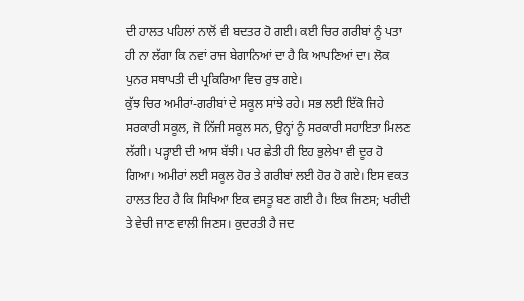ਦੀ ਹਾਲਤ ਪਹਿਲਾਂ ਨਾਲੋਂ ਵੀ ਬਦਤਰ ਹੋ ਗਈ। ਕਈ ਚਿਰ ਗਰੀਬਾਂ ਨੂੰ ਪਤਾ ਹੀ ਨਾ ਲੱਗਾ ਕਿ ਨਵਾਂ ਰਾਜ ਬੇਗਾਨਿਆਂ ਦਾ ਹੈ ਕਿ ਆਪਣਿਆਂ ਦਾ। ਲੋਕ ਪੁਨਰ ਸਥਾਪਤੀ ਦੀ ਪ੍ਰਕਿਰਿਆ ਵਿਚ ਰੁਝ ਗਏ।
ਕੁੱਝ ਚਿਰ ਅਮੀਰਾਂ-ਗਰੀਬਾਂ ਦੇ ਸਕੂਲ ਸਾਂਝੇ ਰਹੇ। ਸਭ ਲਈ ਇੱਕੋ ਜਿਹੇ ਸਰਕਾਰੀ ਸਕੂਲ, ਜੋ ਨਿੱਜੀ ਸਕੂਲ ਸਨ, ਉਨ੍ਹਾਂ ਨੂੰ ਸਰਕਾਰੀ ਸਹਾਇਤਾ ਮਿਲਣ ਲੱਗੀ। ਪੜ੍ਹਾਈ ਦੀ ਆਸ ਬੱਝੀ। ਪਰ ਛੇਤੀ ਹੀ ਇਹ ਭੁਲੇਖਾ ਵੀ ਦੂਰ ਹੋ ਗਿਆ। ਅਮੀਰਾਂ ਲਈ ਸਕੂਲ ਹੋਰ ਤੇ ਗਰੀਬਾਂ ਲਈ ਹੋਰ ਹੋ ਗਏ। ਇਸ ਵਕਤ ਹਾਲਤ ਇਹ ਹੈ ਕਿ ਸਿਖਿਆ ਇਕ ਵਸਤੂ ਬਣ ਗਈ ਹੈ। ਇਕ ਜਿਣਸ; ਖਰੀਦੀ ਤੇ ਵੇਚੀ ਜਾਣ ਵਾਲੀ ਜਿਣਸ। ਕੁਦਰਤੀ ਹੈ ਜਦ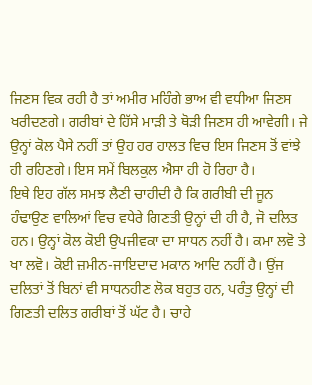ਜਿਣਸ ਵਿਕ ਰਹੀ ਹੈ ਤਾਂ ਅਮੀਰ ਮਹਿੰਗੇ ਭਾਅ ਵੀ ਵਧੀਆ ਜਿਣਸ ਖਰੀਦਣਗੇ। ਗਰੀਬਾਂ ਦੇ ਹਿੱਸੇ ਮਾੜੀ ਤੇ ਥੋੜੀ ਜਿਣਸ ਹੀ ਆਵੇਗੀ। ਜੇ ਉਨ੍ਹਾਂ ਕੋਲ ਪੈਸੇ ਨਹੀਂ ਤਾਂ ਉਹ ਹਰ ਹਾਲਤ ਵਿਚ ਇਸ ਜਿਣਸ ਤੋਂ ਵਾਂਝੇ ਹੀ ਰਹਿਣਗੇ। ਇਸ ਸਮੇਂ ਬਿਲਕੁਲ ਐਸਾ ਹੀ ਹੋ ਰਿਹਾ ਹੈ।
ਇਥੇ ਇਹ ਗੱਲ ਸਮਝ ਲੈਣੀ ਚਾਹੀਦੀ ਹੈ ਕਿ ਗਰੀਬੀ ਦੀ ਜੂਨ ਹੰਢਾਉਣ ਵਾਲਿਆਂ ਵਿਚ ਵਧੇਰੇ ਗਿਣਤੀ ਉਨ੍ਹਾਂ ਦੀ ਹੀ ਹੈ, ਜੋ ਦਲਿਤ ਹਨ। ਉਨ੍ਹਾਂ ਕੋਲ ਕੋਈ ਉਪਜੀਵਕਾ ਦਾ ਸਾਧਨ ਨਹੀਂ ਹੈ। ਕਮਾ ਲਵੋ ਤੇ ਖਾ ਲਵੋ। ਕੋਈ ਜ਼ਮੀਨ-ਜਾਇਦਾਦ ਮਕਾਨ ਆਦਿ ਨਹੀਂ ਹੈ। ਉਂਜ ਦਲਿਤਾਂ ਤੋਂ ਬਿਨਾਂ ਵੀ ਸਾਧਨਹੀਣ ਲੋਕ ਬਹੁਤ ਹਨ, ਪਰੰਤੁ ਉਨ੍ਹਾਂ ਦੀ ਗਿਣਤੀ ਦਲਿਤ ਗਰੀਬਾਂ ਤੋਂ ਘੱਟ ਹੈ। ਚਾਹੇ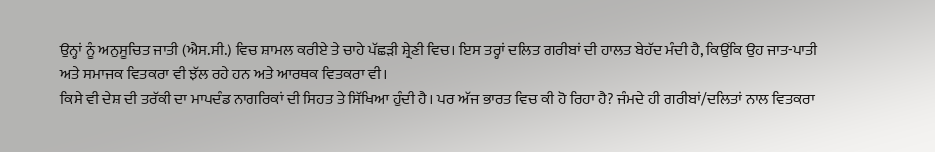ਉਨ੍ਹਾਂ ਨੂੰ ਅਨੁਸੂਚਿਤ ਜਾਤੀ (ਐਸ.ਸੀ.) ਵਿਚ ਸ਼ਾਮਲ ਕਰੀਏ ਤੇ ਚਾਹੇ ਪੱਛੜੀ ਸ਼੍ਰੇਣੀ ਵਿਚ। ਇਸ ਤਰ੍ਹਾਂ ਦਲਿਤ ਗਰੀਬਾਂ ਦੀ ਹਾਲਤ ਬੇਹੱਦ ਮੰਦੀ ਹੈ, ਕਿਉਂਕਿ ਉਹ ਜਾਤ-ਪਾਤੀ ਅਤੇ ਸਮਾਜਕ ਵਿਤਕਰਾ ਵੀ ਝੱਲ ਰਹੇ ਹਨ ਅਤੇ ਆਰਥਕ ਵਿਤਕਰਾ ਵੀ।
ਕਿਸੇ ਵੀ ਦੇਸ਼ ਦੀ ਤਰੱਕੀ ਦਾ ਮਾਪਦੰਡ ਨਾਗਰਿਕਾਂ ਦੀ ਸਿਹਤ ਤੇ ਸਿੱਖਿਆ ਹੁੰਦੀ ਹੈ। ਪਰ ਅੱਜ ਭਾਰਤ ਵਿਚ ਕੀ ਹੋ ਰਿਹਾ ਹੈ? ਜੰਮਦੇ ਹੀ ਗਰੀਬਾਂ/ਦਲਿਤਾਂ ਨਾਲ ਵਿਤਕਰਾ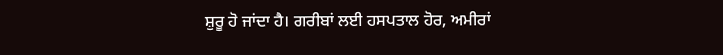ਸ਼ੁਰੂ ਹੋ ਜਾਂਦਾ ਹੈ। ਗਰੀਬਾਂ ਲਈ ਹਸਪਤਾਲ ਹੋਰ, ਅਮੀਰਾਂ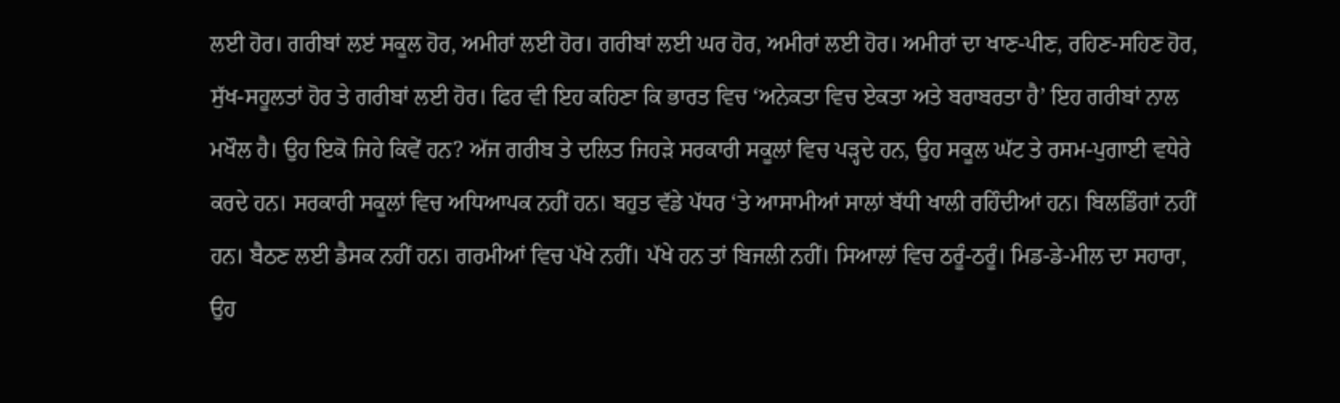ਲਈ ਹੋਰ। ਗਰੀਬਾਂ ਲੲਂ ਸਕੂਲ ਹੋਰ, ਅਮੀਰਾਂ ਲਈ ਹੋਰ। ਗਰੀਬਾਂ ਲਈ ਘਰ ਹੋਰ, ਅਮੀਰਾਂ ਲਈ ਹੋਰ। ਅਮੀਰਾਂ ਦਾ ਖਾਣ-ਪੀਣ, ਰਹਿਣ-ਸਹਿਣ ਹੋਰ, ਸੁੱਖ-ਸਹੂਲਤਾਂ ਹੋਰ ਤੇ ਗਰੀਬਾਂ ਲਈ ਹੋਰ। ਫਿਰ ਵੀ ਇਹ ਕਹਿਣਾ ਕਿ ਭਾਰਤ ਵਿਚ ‘ਅਨੇਕਤਾ ਵਿਚ ਏਕਤਾ ਅਤੇ ਬਰਾਬਰਤਾ ਹੈ’ ਇਹ ਗਰੀਬਾਂ ਨਾਲ ਮਖੌਲ ਹੈ। ਉਹ ਇਕੋ ਜਿਹੇ ਕਿਵੇਂ ਹਨ? ਅੱਜ ਗਰੀਬ ਤੇ ਦਲਿਤ ਜਿਹੜੇ ਸਰਕਾਰੀ ਸਕੂਲਾਂ ਵਿਚ ਪੜ੍ਹਦੇ ਹਨ, ਉਹ ਸਕੂਲ ਘੱਟ ਤੇ ਰਸਮ-ਪੁਗਾਈ ਵਧੇਰੇ ਕਰਦੇ ਹਨ। ਸਰਕਾਰੀ ਸਕੂਲਾਂ ਵਿਚ ਅਧਿਆਪਕ ਨਹੀਂ ਹਨ। ਬਹੁਤ ਵੱਡੇ ਪੱਧਰ ‘ਤੇ ਆਸਾਮੀਆਂ ਸਾਲਾਂ ਬੱਧੀ ਖਾਲੀ ਰਹਿੰਦੀਆਂ ਹਨ। ਬਿਲਡਿੰਗਾਂ ਨਹੀਂ ਹਨ। ਬੈਠਣ ਲਈ ਡੈਸਕ ਨਹੀਂ ਹਨ। ਗਰਮੀਆਂ ਵਿਚ ਪੱਖੇ ਨਹੀਂ। ਪੱਖੇ ਹਨ ਤਾਂ ਬਿਜਲੀ ਨਹੀਂ। ਸਿਆਲਾਂ ਵਿਚ ਠਰੂੰ-ਠਰੂੰ। ਮਿਡ-ਡੇ-ਮੀਲ ਦਾ ਸਹਾਰਾ, ਉਹ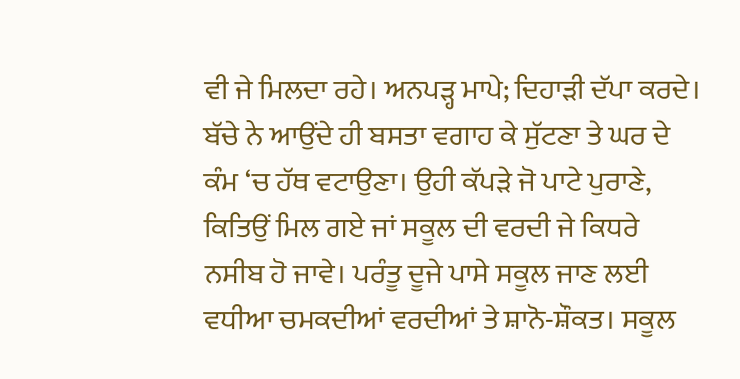ਵੀ ਜੇ ਮਿਲਦਾ ਰਹੇ। ਅਨਪੜ੍ਹ ਮਾਪੇ; ਦਿਹਾੜੀ ਦੱਪਾ ਕਰਦੇ। ਬੱਚੇ ਨੇ ਆਉਂਦੇ ਹੀ ਬਸਤਾ ਵਗਾਹ ਕੇ ਸੁੱਟਣਾ ਤੇ ਘਰ ਦੇ ਕੰਮ ‘ਚ ਹੱਥ ਵਟਾਉਣਾ। ਉਹੀ ਕੱਪੜੇ ਜੋ ਪਾਟੇ ਪੁਰਾਣੇ, ਕਿਤਿਉਂ ਮਿਲ ਗਏ ਜਾਂ ਸਕੂਲ ਦੀ ਵਰਦੀ ਜੇ ਕਿਧਰੇ ਨਸੀਬ ਹੋ ਜਾਵੇ। ਪਰੰਤੂ ਦੂਜੇ ਪਾਸੇ ਸਕੂਲ ਜਾਣ ਲਈ ਵਧੀਆ ਚਮਕਦੀਆਂ ਵਰਦੀਆਂ ਤੇ ਸ਼ਾਨੋ-ਸ਼ੌਕਤ। ਸਕੂਲ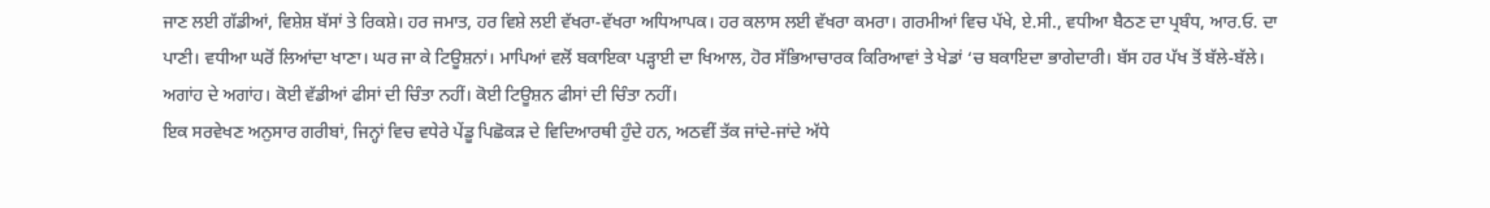ਜਾਣ ਲਈ ਗੱਡੀਆਂ, ਵਿਸ਼ੇਸ਼ ਬੱਸਾਂ ਤੇ ਰਿਕਸ਼ੇ। ਹਰ ਜਮਾਤ, ਹਰ ਵਿਸ਼ੇ ਲਈ ਵੱਖਰਾ-ਵੱਖਰਾ ਅਧਿਆਪਕ। ਹਰ ਕਲਾਸ ਲਈ ਵੱਖਰਾ ਕਮਰਾ। ਗਰਮੀਆਂ ਵਿਚ ਪੱਖੇ, ਏ.ਸੀ., ਵਧੀਆ ਬੈਠਣ ਦਾ ਪ੍ਰਬੰਧ, ਆਰ.ਓ. ਦਾ ਪਾਣੀ। ਵਧੀਆ ਘਰੋਂ ਲਿਆਂਦਾ ਖਾਣਾ। ਘਰ ਜਾ ਕੇ ਟਿਊਸ਼ਨਾਂ। ਮਾਪਿਆਂ ਵਲੋਂ ਬਕਾਇਕਾ ਪੜ੍ਹਾਈ ਦਾ ਖਿਆਲ, ਹੋਰ ਸੱਭਿਆਚਾਰਕ ਕਿਰਿਆਵਾਂ ਤੇ ਖੇਡਾਂ ‘ਚ ਬਕਾਇਦਾ ਭਾਗੇਦਾਰੀ। ਬੱਸ ਹਰ ਪੱਖ ਤੋਂ ਬੱਲੇ-ਬੱਲੇ। ਅਗਾਂਹ ਦੇ ਅਗਾਂਹ। ਕੋਈ ਵੱਡੀਆਂ ਫੀਸਾਂ ਦੀ ਚਿੰਤਾ ਨਹੀਂ। ਕੋਈ ਟਿਊਸ਼ਨ ਫੀਸਾਂ ਦੀ ਚਿੰਤਾ ਨਹੀਂ।
ਇਕ ਸਰਵੇਖਣ ਅਨੁਸਾਰ ਗਰੀਬਾਂ, ਜਿਨ੍ਹਾਂ ਵਿਚ ਵਧੇਰੇ ਪੇਂਡੂ ਪਿਛੋਕੜ ਦੇ ਵਿਦਿਆਰਥੀ ਹੁੰਦੇ ਹਨ, ਅਠਵੀਂ ਤੱਕ ਜਾਂਦੇ-ਜਾਂਦੇ ਅੱਧੇ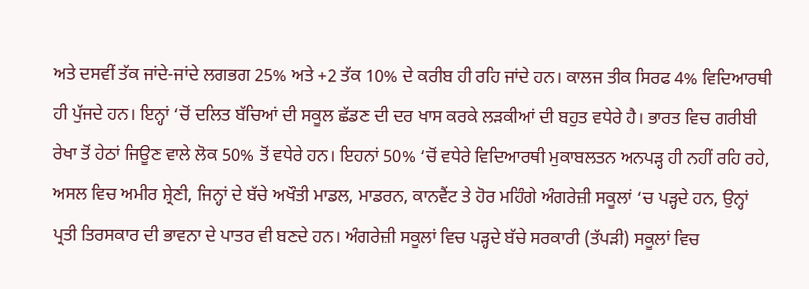ਅਤੇ ਦਸਵੀਂ ਤੱਕ ਜਾਂਦੇ-ਜਾਂਦੇ ਲਗਭਗ 25% ਅਤੇ +2 ਤੱਕ 10% ਦੇ ਕਰੀਬ ਹੀ ਰਹਿ ਜਾਂਦੇ ਹਨ। ਕਾਲਜ ਤੀਕ ਸਿਰਫ 4% ਵਿਦਿਆਰਥੀ ਹੀ ਪੁੱਜਦੇ ਹਨ। ਇਨ੍ਹਾਂ ‘ਚੋਂ ਦਲਿਤ ਬੱਚਿਆਂ ਦੀ ਸਕੂਲ ਛੱਡਣ ਦੀ ਦਰ ਖਾਸ ਕਰਕੇ ਲੜਕੀਆਂ ਦੀ ਬਹੁਤ ਵਧੇਰੇ ਹੈ। ਭਾਰਤ ਵਿਚ ਗਰੀਬੀ ਰੇਖਾ ਤੋਂ ਹੇਠਾਂ ਜਿਊਣ ਵਾਲੇ ਲੋਕ 50% ਤੋਂ ਵਧੇਰੇ ਹਨ। ਇਹਨਾਂ 50% ‘ਚੋਂ ਵਧੇਰੇ ਵਿਦਿਆਰਥੀ ਮੁਕਾਬਲਤਨ ਅਨਪੜ੍ਹ ਹੀ ਨਹੀਂ ਰਹਿ ਰਹੇ, ਅਸਲ ਵਿਚ ਅਮੀਰ ਸ਼੍ਰੇਣੀ, ਜਿਨ੍ਹਾਂ ਦੇ ਬੱਚੇ ਅਖੌਤੀ ਮਾਡਲ, ਮਾਡਰਨ, ਕਾਨਵੈਂਟ ਤੇ ਹੋਰ ਮਹਿੰਗੇ ਅੰਗਰੇਜ਼ੀ ਸਕੂਲਾਂ ‘ਚ ਪੜ੍ਹਦੇ ਹਨ, ਉਨ੍ਹਾਂ ਪ੍ਰਤੀ ਤਿਰਸਕਾਰ ਦੀ ਭਾਵਨਾ ਦੇ ਪਾਤਰ ਵੀ ਬਣਦੇ ਹਨ। ਅੰਗਰੇਜ਼ੀ ਸਕੂਲਾਂ ਵਿਚ ਪੜ੍ਹਦੇ ਬੱਚੇ ਸਰਕਾਰੀ (ਤੱਪੜੀ) ਸਕੂਲਾਂ ਵਿਚ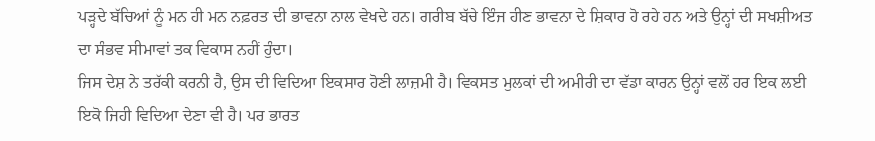ਪੜ੍ਹਦੇ ਬੱਚਿਆਂ ਨੂੰ ਮਨ ਹੀ ਮਨ ਨਫ਼ਰਤ ਦੀ ਭਾਵਨਾ ਨਾਲ ਵੇਖਦੇ ਹਨ। ਗਰੀਬ ਬੱਚੇ ਇੰਜ ਹੀਣ ਭਾਵਨਾ ਦੇ ਸ਼ਿਕਾਰ ਹੋ ਰਹੇ ਹਨ ਅਤੇ ਉਨ੍ਹਾਂ ਦੀ ਸਖਸ਼ੀਅਤ ਦਾ ਸੰਭਵ ਸੀਮਾਵਾਂ ਤਕ ਵਿਕਾਸ ਨਹੀਂ ਹੁੰਦਾ।
ਜਿਸ ਦੇਸ਼ ਨੇ ਤਰੱਕੀ ਕਰਨੀ ਹੈ, ਉਸ ਦੀ ਵਿਦਿਆ ਇਕਸਾਰ ਹੋਣੀ ਲਾਜ਼ਮੀ ਹੈ। ਵਿਕਸਤ ਮੁਲਕਾਂ ਦੀ ਅਮੀਰੀ ਦਾ ਵੱਡਾ ਕਾਰਨ ਉਨ੍ਹਾਂ ਵਲੋਂ ਹਰ ਇਕ ਲਈ ਇਕੋ ਜਿਹੀ ਵਿਦਿਆ ਦੇਣਾ ਵੀ ਹੈ। ਪਰ ਭਾਰਤ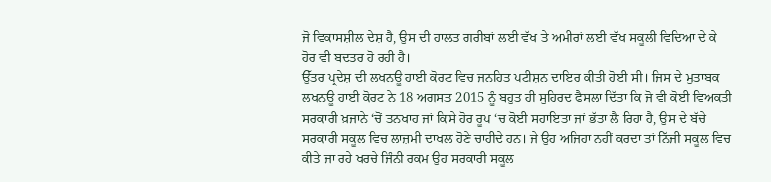ਜੋ ਵਿਕਾਸਸ਼ੀਲ ਦੇਸ਼ ਹੈ, ਉਸ ਦੀ ਹਾਲਤ ਗਰੀਬਾਂ ਲਈ ਵੱਖ ਤੇ ਅਮੀਰਾਂ ਲਈ ਵੱਖ ਸਕੂਲੀ ਵਿਦਿਆ ਦੇ ਕੇ ਹੋਰ ਵੀ ਬਦਤਰ ਹੋ ਰਹੀ ਹੈ।
ਉੱਤਰ ਪ੍ਰਦੇਸ਼ ਦੀ ਲਖਨਊ ਹਾਈ ਕੋਰਟ ਵਿਚ ਜਨਹਿਤ ਪਟੀਸ਼ਨ ਦਾਇਰ ਕੀਤੀ ਹੋਈ ਸੀ। ਜਿਸ ਦੇ ਮੁਤਾਬਕ ਲਖਨਊ ਹਾਈ ਕੋਰਟ ਨੇ 18 ਅਗਸਤ 2015 ਨੂੰ ਬਹੁਤ ਹੀ ਸੁਹਿਰਦ ਫੈਸਲਾ ਦਿੱਤਾ ਕਿ ਜੋ ਵੀ ਕੋਈ ਵਿਅਕਤੀ ਸਰਕਾਰੀ ਖ਼ਜਾਨੇ ‘ਚੋਂ ਤਨਖਾਹ ਜਾਂ ਕਿਸੇ ਹੋਰ ਰੂਪ ‘ਚ ਕੋਈ ਸਹਾਇਤਾ ਜਾਂ ਭੱਤਾ ਲੈ ਰਿਹਾ ਹੈ, ਉਸ ਦੇ ਬੱਚੇ ਸਰਕਾਰੀ ਸਕੂਲ ਵਿਚ ਲਾਜ਼ਮੀ ਦਾਖਲ ਹੋਣੇ ਚਾਹੀਦੇ ਹਨ। ਜੇ ਉਹ ਅਜਿਹਾ ਨਹੀਂ ਕਰਦਾ ਤਾਂ ਨਿੱਜੀ ਸਕੂਲ ਵਿਚ ਕੀਤੇ ਜਾ ਰਹੇ ਖਰਚੇ ਜਿੰਨੀ ਰਕਮ ਉਹ ਸਰਕਾਰੀ ਸਕੂਲ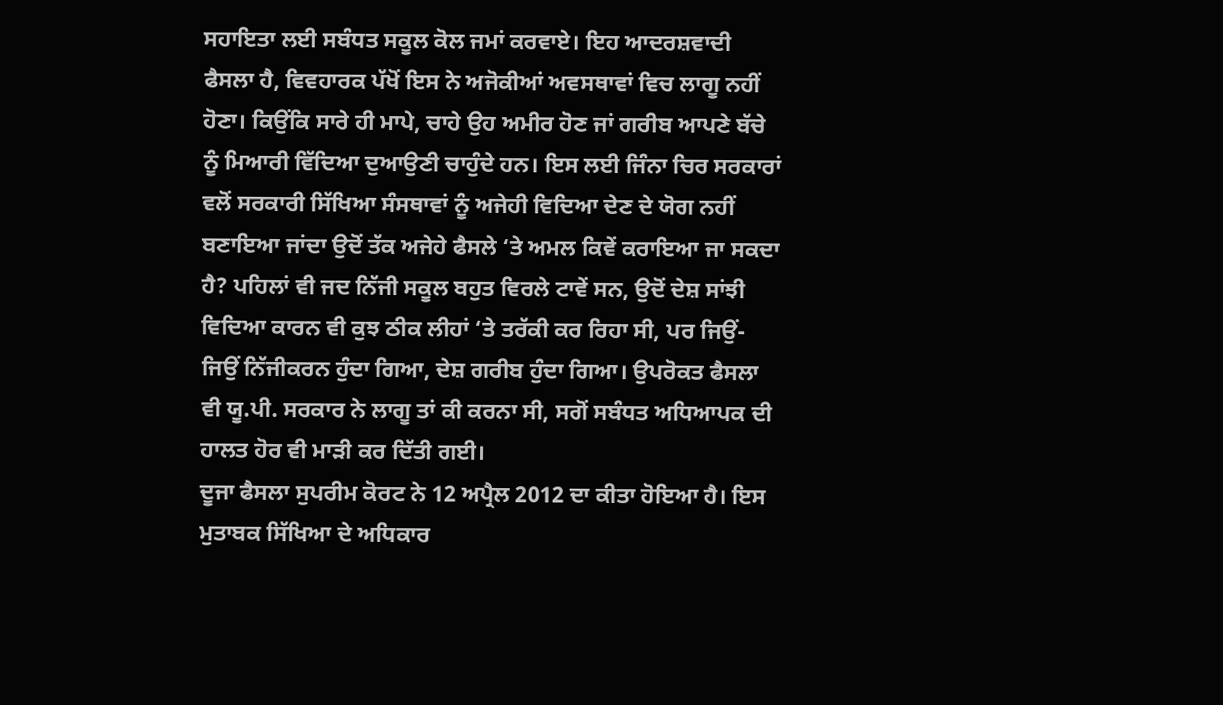ਸਹਾਇਤਾ ਲਈ ਸਬੰਧਤ ਸਕੂਲ ਕੋਲ ਜਮਾਂ ਕਰਵਾਏ। ਇਹ ਆਦਰਸ਼ਵਾਦੀ ਫੈਸਲਾ ਹੈ, ਵਿਵਹਾਰਕ ਪੱਖੋਂ ਇਸ ਨੇ ਅਜੋਕੀਆਂ ਅਵਸਥਾਵਾਂ ਵਿਚ ਲਾਗੂ ਨਹੀਂ ਹੋਣਾ। ਕਿਉਂਕਿ ਸਾਰੇ ਹੀ ਮਾਪੇ, ਚਾਹੇ ਉਹ ਅਮੀਰ ਹੋਣ ਜਾਂ ਗਰੀਬ ਆਪਣੇ ਬੱਚੇ ਨੂੰ ਮਿਆਰੀ ਵਿੱਦਿਆ ਦੁਆਉਣੀ ਚਾਹੁੰਦੇ ਹਨ। ਇਸ ਲਈ ਜਿੰਨਾ ਚਿਰ ਸਰਕਾਰਾਂ ਵਲੋਂ ਸਰਕਾਰੀ ਸਿੱਖਿਆ ਸੰਸਥਾਵਾਂ ਨੂੰ ਅਜੇਹੀ ਵਿਦਿਆ ਦੇਣ ਦੇ ਯੋਗ ਨਹੀਂ ਬਣਾਇਆ ਜਾਂਦਾ ਉਦੋਂ ਤੱਕ ਅਜੇਹੇ ਫੈਸਲੇ ‘ਤੇ ਅਮਲ ਕਿਵੇਂ ਕਰਾਇਆ ਜਾ ਸਕਦਾ ਹੈ? ਪਹਿਲਾਂ ਵੀ ਜਦ ਨਿੱਜੀ ਸਕੂਲ ਬਹੁਤ ਵਿਰਲੇ ਟਾਵੇਂ ਸਨ, ਉਦੋਂ ਦੇਸ਼ ਸਾਂਝੀ ਵਿਦਿਆ ਕਾਰਨ ਵੀ ਕੁਝ ਠੀਕ ਲੀਹਾਂ ‘ਤੇ ਤਰੱਕੀ ਕਰ ਰਿਹਾ ਸੀ, ਪਰ ਜਿਉਂ-ਜਿਉਂ ਨਿੱਜੀਕਰਨ ਹੁੰਦਾ ਗਿਆ, ਦੇਸ਼ ਗਰੀਬ ਹੁੰਦਾ ਗਿਆ। ਉਪਰੋਕਤ ਫੈਸਲਾ ਵੀ ਯੂ.ਪੀ. ਸਰਕਾਰ ਨੇ ਲਾਗੂ ਤਾਂ ਕੀ ਕਰਨਾ ਸੀ, ਸਗੋਂ ਸਬੰਧਤ ਅਧਿਆਪਕ ਦੀ ਹਾਲਤ ਹੋਰ ਵੀ ਮਾੜੀ ਕਰ ਦਿੱਤੀ ਗਈ।
ਦੂਜਾ ਫੈਸਲਾ ਸੁਪਰੀਮ ਕੋਰਟ ਨੇ 12 ਅਪ੍ਰੈਲ 2012 ਦਾ ਕੀਤਾ ਹੋਇਆ ਹੈ। ਇਸ ਮੁਤਾਬਕ ਸਿੱਖਿਆ ਦੇ ਅਧਿਕਾਰ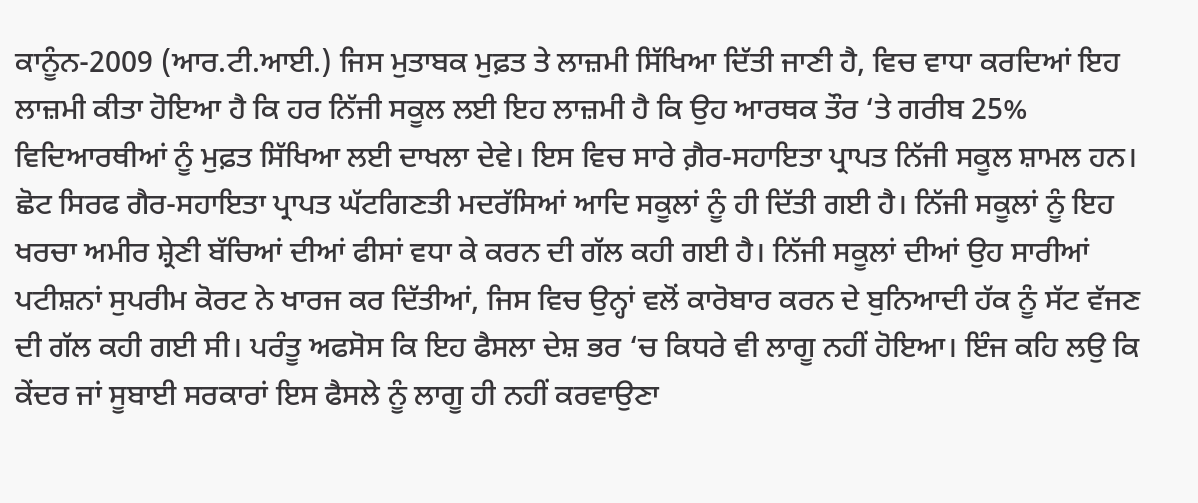ਕਾਨੂੰਨ-2009 (ਆਰ.ਟੀ.ਆਈ.) ਜਿਸ ਮੁਤਾਬਕ ਮੁਫ਼ਤ ਤੇ ਲਾਜ਼ਮੀ ਸਿੱਖਿਆ ਦਿੱਤੀ ਜਾਣੀ ਹੈ, ਵਿਚ ਵਾਧਾ ਕਰਦਿਆਂ ਇਹ ਲਾਜ਼ਮੀ ਕੀਤਾ ਹੋਇਆ ਹੈ ਕਿ ਹਰ ਨਿੱਜੀ ਸਕੂਲ ਲਈ ਇਹ ਲਾਜ਼ਮੀ ਹੈ ਕਿ ਉਹ ਆਰਥਕ ਤੌਰ ‘ਤੇ ਗਰੀਬ 25% ਵਿਦਿਆਰਥੀਆਂ ਨੂੰ ਮੁਫ਼ਤ ਸਿੱਖਿਆ ਲਈ ਦਾਖਲਾ ਦੇਵੇ। ਇਸ ਵਿਚ ਸਾਰੇ ਗ਼ੈਰ-ਸਹਾਇਤਾ ਪ੍ਰਾਪਤ ਨਿੱਜੀ ਸਕੂਲ ਸ਼ਾਮਲ ਹਨ। ਛੋਟ ਸਿਰਫ ਗੈਰ-ਸਹਾਇਤਾ ਪ੍ਰਾਪਤ ਘੱਟਗਿਣਤੀ ਮਦਰੱਸਿਆਂ ਆਦਿ ਸਕੂਲਾਂ ਨੂੰ ਹੀ ਦਿੱਤੀ ਗਈ ਹੈ। ਨਿੱਜੀ ਸਕੂਲਾਂ ਨੂੰ ਇਹ ਖਰਚਾ ਅਮੀਰ ਸ਼੍ਰੇਣੀ ਬੱਚਿਆਂ ਦੀਆਂ ਫੀਸਾਂ ਵਧਾ ਕੇ ਕਰਨ ਦੀ ਗੱਲ ਕਹੀ ਗਈ ਹੈ। ਨਿੱਜੀ ਸਕੂਲਾਂ ਦੀਆਂ ਉਹ ਸਾਰੀਆਂ ਪਟੀਸ਼ਨਾਂ ਸੁਪਰੀਮ ਕੋਰਟ ਨੇ ਖਾਰਜ ਕਰ ਦਿੱਤੀਆਂ, ਜਿਸ ਵਿਚ ਉਨ੍ਹਾਂ ਵਲੋਂ ਕਾਰੋਬਾਰ ਕਰਨ ਦੇ ਬੁਨਿਆਦੀ ਹੱਕ ਨੂੰ ਸੱਟ ਵੱਜਣ ਦੀ ਗੱਲ ਕਹੀ ਗਈ ਸੀ। ਪਰੰਤੂ ਅਫਸੋਸ ਕਿ ਇਹ ਫੈਸਲਾ ਦੇਸ਼ ਭਰ ‘ਚ ਕਿਧਰੇ ਵੀ ਲਾਗੂ ਨਹੀਂ ਹੋਇਆ। ਇੰਜ ਕਹਿ ਲਉ ਕਿ ਕੇਂਦਰ ਜਾਂ ਸੂਬਾਈ ਸਰਕਾਰਾਂ ਇਸ ਫੈਸਲੇ ਨੂੰ ਲਾਗੂ ਹੀ ਨਹੀਂ ਕਰਵਾਉਣਾ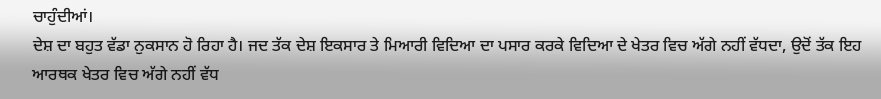ਚਾਹੁੰਦੀਆਂ।
ਦੇਸ਼ ਦਾ ਬਹੁਤ ਵੱਡਾ ਨੁਕਸਾਨ ਹੋ ਰਿਹਾ ਹੈ। ਜਦ ਤੱਕ ਦੇਸ਼ ਇਕਸਾਰ ਤੇ ਮਿਆਰੀ ਵਿਦਿਆ ਦਾ ਪਸਾਰ ਕਰਕੇ ਵਿਦਿਆ ਦੇ ਖੇਤਰ ਵਿਚ ਅੱਗੇ ਨਹੀਂ ਵੱਧਦਾ, ਉਦੋਂ ਤੱਕ ਇਹ ਆਰਥਕ ਖੇਤਰ ਵਿਚ ਅੱਗੇ ਨਹੀਂ ਵੱਧ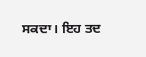ਸਕਦਾ। ਇਹ ਤਦ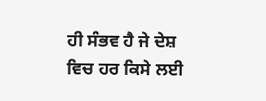ਹੀ ਸੰਭਵ ਹੈ ਜੇ ਦੇਸ਼ ਵਿਚ ਹਰ ਕਿਸੇ ਲਈ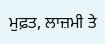ਮੁਫ਼ਤ, ਲਾਜ਼ਮੀ ਤੇ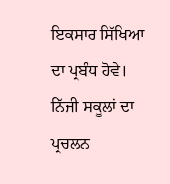ਇਕਸਾਰ ਸਿੱਖਿਆ ਦਾ ਪ੍ਰਬੰਧ ਹੋਵੇ। ਨਿੱਜੀ ਸਕੂਲਾਂ ਦਾ ਪ੍ਰਚਲਨ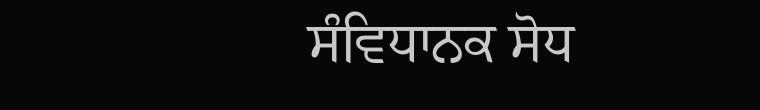ਸੰਵਿਧਾਨਕ ਸੋਧ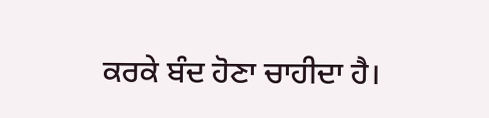ਕਰਕੇ ਬੰਦ ਹੋਣਾ ਚਾਹੀਦਾ ਹੈ।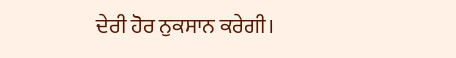ਦੇਰੀ ਹੋਰ ਨੁਕਸਾਨ ਕਰੇਗੀ।